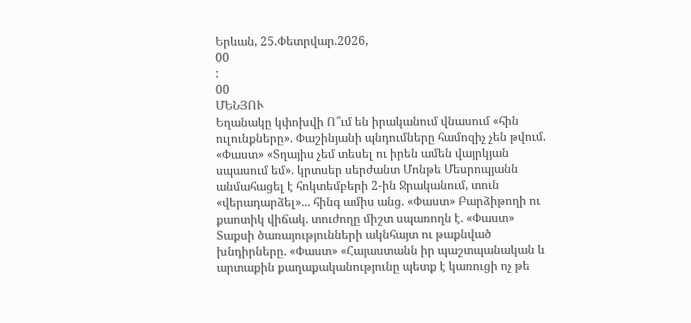Երևան, 25.Փետրվար.2026,
00
:
00
ՄԵՆՅՈՒ
Եղանակը կփոխվի Ո՞ւմ են իրականում վնասում «հին ուլունքները». Փաշինյանի պնդումները համոզիչ չեն թվում. «Փաստ» «Տղայիս չեմ տեսել ու իրեն ամեն վայրկյան սպասում եմ». կրտսեր սերժանտ Մոնթե Մեսրոպյանն անմահացել է հոկտեմբերի 2-ին Ջրականում, տուն «վերադարձել»... հինգ ամիս անց. «Փաստ» Բարձիթողի ու քաոտիկ վիճակ. տուժողը միշտ սպառողն է. «Փաստ» Տաքսի ծառայությունների ակնհայտ ու թաքնված խնդիրները. «Փաստ» «Հայաստանն իր պաշտպանական և արտաքին քաղաքականությունը պետք է կառուցի ոչ թե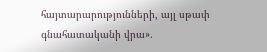հայտարարությունների, այլ սթափ գնահատականի վրա».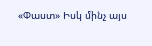«Փաստ» Իսկ մինչ այս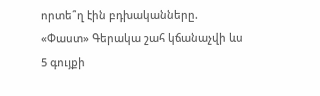որտե՞ղ էին բդխականները. «Փաստ» Գերակա շահ կճանաչվի ևս 5 գույքի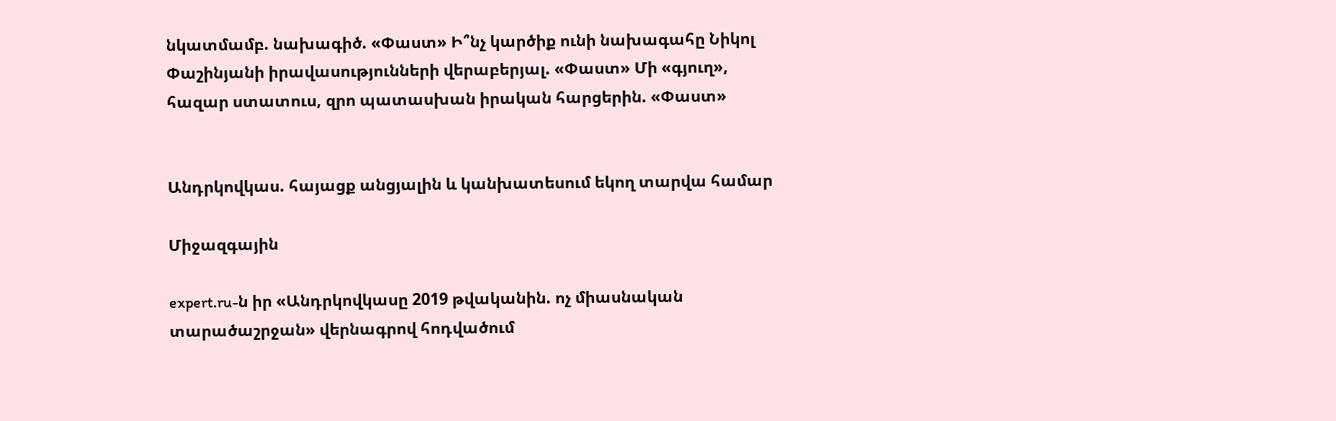նկատմամբ. նախագիծ. «Փաստ» Ի՞նչ կարծիք ունի նախագահը Նիկոլ Փաշինյանի իրավասությունների վերաբերյալ. «Փաստ» Մի «գյուղ», հազար ստատուս, զրո պատասխան իրական հարցերին. «Փաստ»


Անդրկովկաս. հայացք անցյալին և կանխատեսում եկող տարվա համար

Միջազգային

expert.ru-ն իր «Անդրկովկասը 2019 թվականին. ոչ միասնական տարածաշրջան» վերնագրով հոդվածում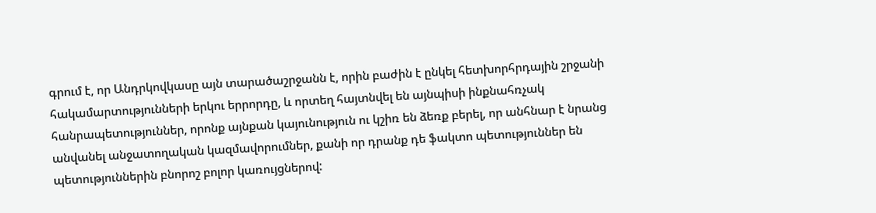գրում է, որ Անդրկովկասը այն տարածաշրջանն է, որին բաժին է ընկել հետխորհրդային շրջանի հակամարտությունների երկու երրորդը, և որտեղ հայտնվել են այնպիսի ինքնահռչակ հանրապետություններ, որոնք այնքան կայունություն ու կշիռ են ձեռք բերել, որ անհնար է նրանց անվանել անջատողական կազմավորումներ, քանի որ դրանք դե ֆակտո պետություններ են պետություններին բնորոշ բոլոր կառույցներով: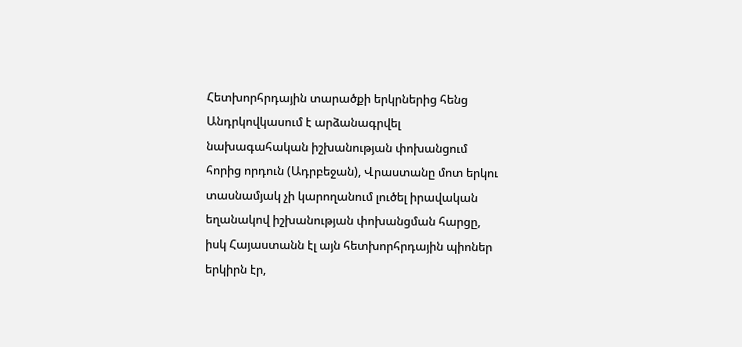Հետխորհրդային տարածքի երկրներից հենց Անդրկովկասում է արձանագրվել նախագահական իշխանության փոխանցում հորից որդուն (Ադրբեջան), Վրաստանը մոտ երկու տասնամյակ չի կարողանում լուծել իրավական եղանակով իշխանության փոխանցման հարցը, իսկ Հայաստանն էլ այն հետխորհրդային պիոներ երկիրն էր,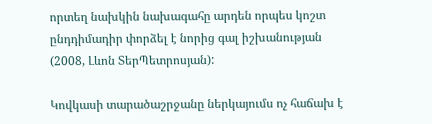որտեղ նախկին նախագահը արդեն որպես կոշտ ընդդիմադիր փորձել է նորից գալ իշխանության (2008, Լևոն ՏերՊետրոսյան):

Կովկասի տարածաշրջանը ներկայումս ոչ հաճախ է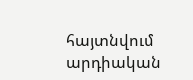հայտնվում արդիական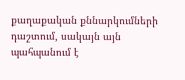քաղաքական քննարկումների դաշտում, սակայն այն պահպանում է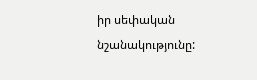իր սեփական նշանակությունը: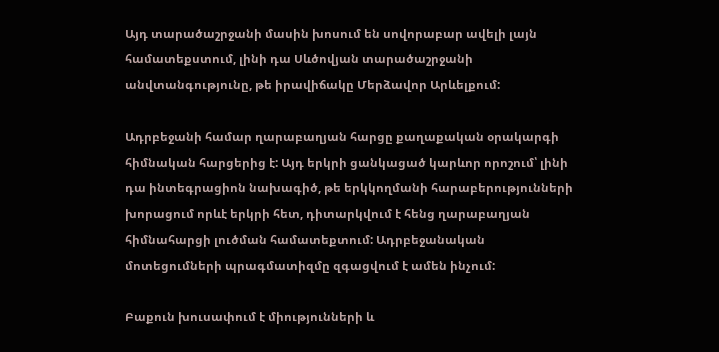Այդ տարածաշրջանի մասին խոսում են սովորաբար ավելի լայն համատեքստում, լինի դա Սևծովյան տարածաշրջանի անվտանգությունը, թե իրավիճակը Մերձավոր Արևելքում:

Ադրբեջանի համար ղարաբաղյան հարցը քաղաքական օրակարգի հիմնական հարցերից է: Այդ երկրի ցանկացած կարևոր որոշում՝ լինի դա ինտեգրացիոն նախագիծ, թե երկկողմանի հարաբերությունների խորացում որևէ երկրի հետ, դիտարկվում է հենց ղարաբաղյան հիմնահարցի լուծման համատեքտում: Ադրբեջանական մոտեցումների պրագմատիզմը զգացվում է ամեն ինչում:

Բաքուն խուսափում է միությունների և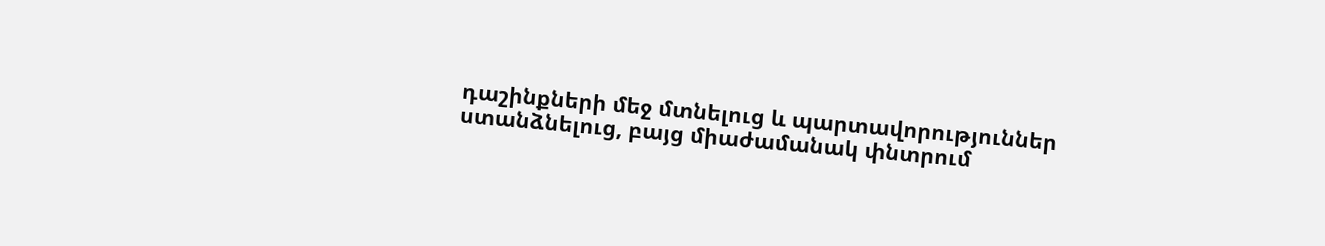դաշինքների մեջ մտնելուց և պարտավորություններ ստանձնելուց, բայց միաժամանակ փնտրում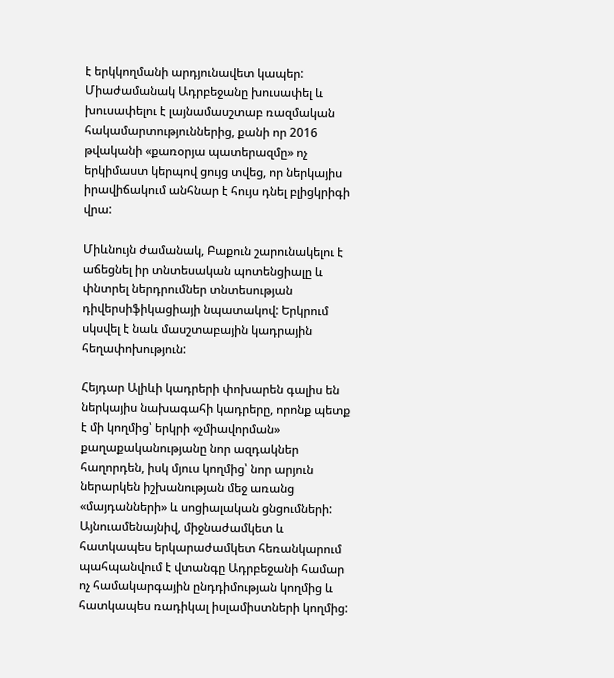է երկկողմանի արդյունավետ կապեր: Միաժամանակ Ադրբեջանը խուսափել և խուսափելու է լայնամասշտաբ ռազմական հակամարտություններից, քանի որ 2016 թվականի «քառօրյա պատերազմը» ոչ երկիմաստ կերպով ցույց տվեց, որ ներկայիս իրավիճակում անհնար է հույս դնել բլիցկրիգի վրա:

Միևնույն ժամանակ, Բաքուն շարունակելու է աճեցնել իր տնտեսական պոտենցիալը և փնտրել ներդրումներ տնտեսության դիվերսիֆիկացիայի նպատակով: Երկրում սկսվել է նաև մասշտաբային կադրային հեղափոխություն:

Հեյդար Ալիևի կադրերի փոխարեն գալիս են ներկայիս նախագահի կադրերը, որոնք պետք է մի կողմից՝ երկրի «չմիավորման» քաղաքականությանը նոր ազդակներ հաղորդեն, իսկ մյուս կողմից՝ նոր արյուն ներարկեն իշխանության մեջ առանց «մայդանների» և սոցիալական ցնցումների: Այնուամենայնիվ, միջնաժամկետ և հատկապես երկարաժամկետ հեռանկարում պահպանվում է վտանգը Ադրբեջանի համար ոչ համակարգային ընդդիմության կողմից և հատկապես ռադիկալ իսլամիստների կողմից: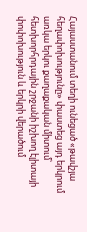Հայաստանում տեղի ունեցած «թավշյա հեղափոխությունը» փաստեց այդ երկրում առկա երկու քաղաքական միտում՝ հետխորհրդային շրջանի իշխող էլիտայի փոփոխություն և երկրի վերածում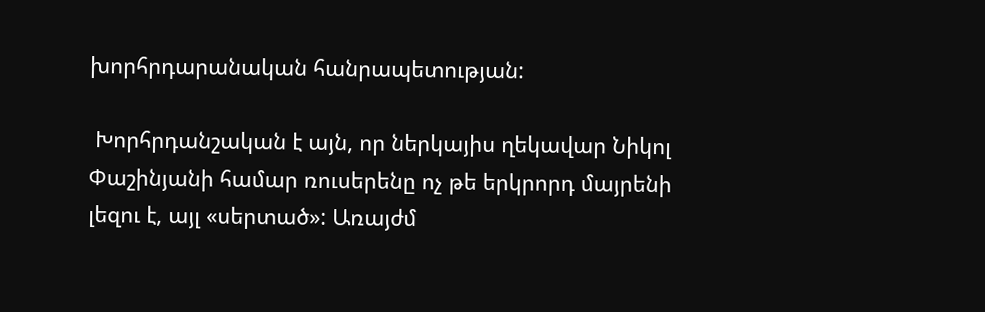խորհրդարանական հանրապետության:

 Խորհրդանշական է այն, որ ներկայիս ղեկավար Նիկոլ Փաշինյանի համար ռուսերենը ոչ թե երկրորդ մայրենի լեզու է, այլ «սերտած»: Առայժմ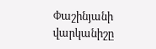Փաշինյանի վարկանիշը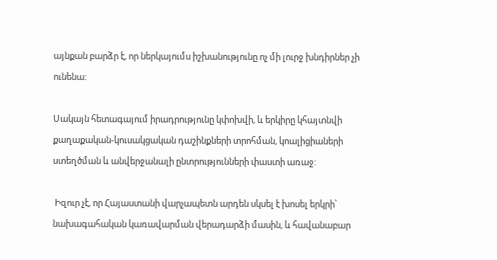այնքան բարձր է, որ ներկայումս իշխանությունը ոչ մի լուրջ խնդիրներ չի ունենա:

Սակայն հետագայում իրադրությունը կփոխվի, և երկիրը կհայտնվի քաղաքական-կուսակցական դաշինքների տրոհման, կոալիցիաների ստեղծման և անվերջանալի ընտրությունների փաստի առաջ:

 Իզուր չէ, որ Հայաստանի վարչապետն արդեն սկսել է խոսել երկրի՝ նախագահական կառավարման վերադարձի մասին, և հավանաբար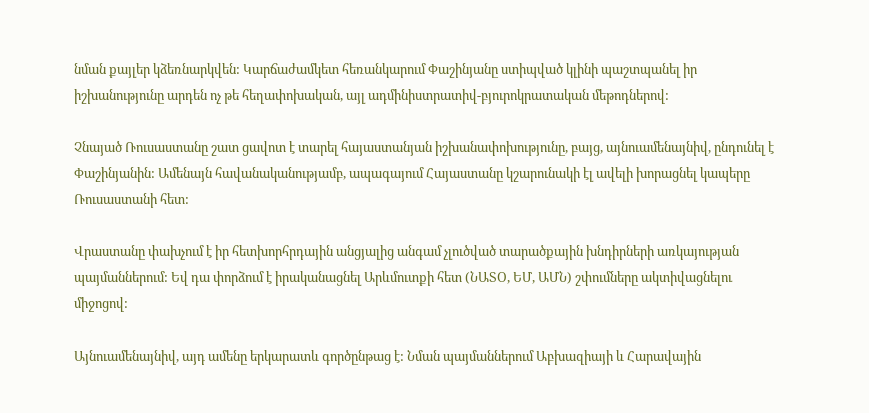նման քայլեր կձեռնարկվեն: Կարճաժամկետ հեռանկարում Փաշինյանը ստիպված կլինի պաշտպանել իր իշխանությունը արդեն ոչ թե հեղափոխական, այլ ադմինիստրատիվ-բյուրոկրատական մեթոդներով:

Չնայած Ռուսաստանը շատ ցավոտ է տարել հայաստանյան իշխանափոխությունը, բայց, այնուամենայնիվ, ընդունել է Փաշինյանին: Ամենայն հավանականությամբ, ապագայում Հայաստանը կշարունակի էլ ավելի խորացնել կապերը Ռուսաստանի հետ:

Վրաստանը փախչում է իր հետխորհրդային անցյալից անգամ չլուծված տարածքային խնդիրների առկայության պայմաններում: Եվ դա փորձում է իրականացնել Արևմուտքի հետ (ՆԱՏՕ, ԵՄ, ԱՄՆ) շփումները ակտիվացնելու միջոցով:

Այնուամենայնիվ, այդ ամենը երկարատև գործընթաց է: Նման պայմաններում Աբխազիայի և Հարավային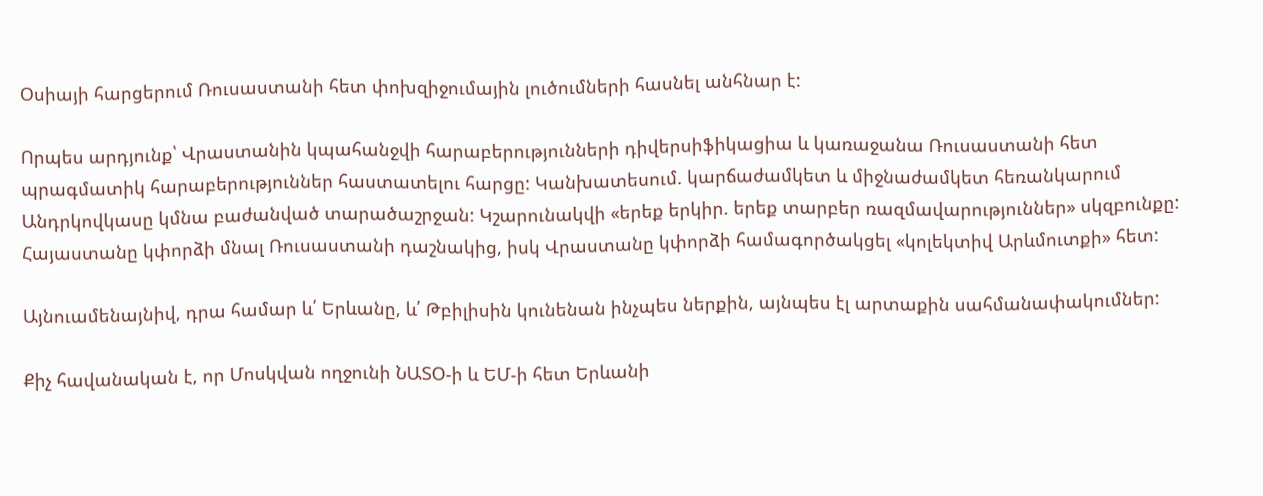Օսիայի հարցերում Ռուսաստանի հետ փոխզիջումային լուծումների հասնել անհնար է:

Որպես արդյունք՝ Վրաստանին կպահանջվի հարաբերությունների դիվերսիֆիկացիա և կառաջանա Ռուսաստանի հետ պրագմատիկ հարաբերություններ հաստատելու հարցը: Կանխատեսում. կարճաժամկետ և միջնաժամկետ հեռանկարում Անդրկովկասը կմնա բաժանված տարածաշրջան: Կշարունակվի «երեք երկիր. երեք տարբեր ռազմավարություններ» սկզբունքը: Հայաստանը կփորձի մնալ Ռուսաստանի դաշնակից, իսկ Վրաստանը կփորձի համագործակցել «կոլեկտիվ Արևմուտքի» հետ:

Այնուամենայնիվ, դրա համար և՛ Երևանը, և՛ Թբիլիսին կունենան ինչպես ներքին, այնպես էլ արտաքին սահմանափակումներ:

Քիչ հավանական է, որ Մոսկվան ողջունի ՆԱՏՕ-ի և ԵՄ-ի հետ Երևանի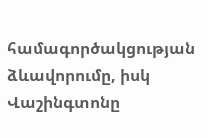համագործակցության ձևավորումը, իսկ Վաշինգտոնը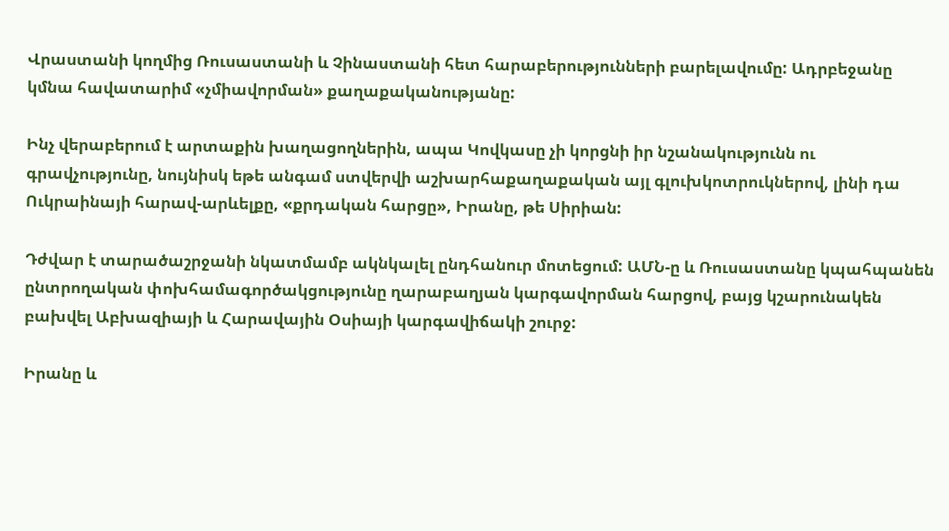Վրաստանի կողմից Ռուսաստանի և Չինաստանի հետ հարաբերությունների բարելավումը: Ադրբեջանը կմնա հավատարիմ «չմիավորման» քաղաքականությանը:

Ինչ վերաբերում է արտաքին խաղացողներին, ապա Կովկասը չի կորցնի իր նշանակությունն ու գրավչությունը, նույնիսկ եթե անգամ ստվերվի աշխարհաքաղաքական այլ գլուխկոտրուկներով, լինի դա Ուկրաինայի հարավ-արևելքը, «քրդական հարցը», Իրանը, թե Սիրիան:

Դժվար է տարածաշրջանի նկատմամբ ակնկալել ընդհանուր մոտեցում: ԱՄՆ-ը և Ռուսաստանը կպահպանեն ընտրողական փոխհամագործակցությունը ղարաբաղյան կարգավորման հարցով, բայց կշարունակեն բախվել Աբխազիայի և Հարավային Օսիայի կարգավիճակի շուրջ:

Իրանը և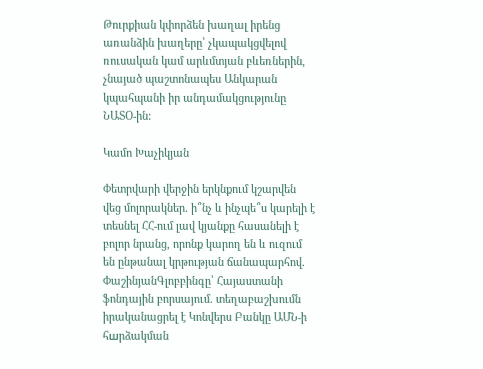Թուրքիան կփորձեն խաղալ իրենց առանձին խաղերը՝ չկապակցվելով ռուսական կամ արևմտյան բևեռներին, չնայած պաշտոնապես Անկարան կպահպանի իր անդամակցությունը ՆԱՏՕ-ին:

Կամո Խաչիկյան

Փետրվարի վերջին երկնքում կշարվեն վեց մոլորակներ. ի՞նչ և ինչպե՞ս կարելի է տեսնել ՀՀ-ում լավ կյանքը հասանելի է բոլոր նրանց, որոնք կարող են և ուզում են ընթանալ կրթության ճանապարհով. ՓաշինյանԳլոբբինգը՝ Հայաստանի ֆոնդային բորսայում. տեղաբաշխումն իրականացրել է Կոնվերս Բանկը ԱՄՆ-ի հшրձակման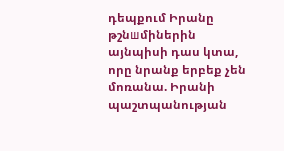դեպքում Իրանը թշնшմիներին այնպիսի դաս կտա, որը նրանք երբեք չեն մոռանա. Իրանի պաշտպանության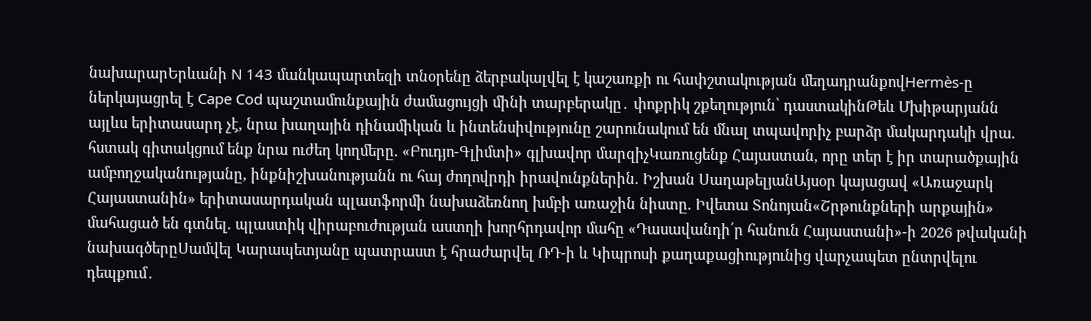նախարարԵրևանի N 143 մանկապարտեզի տնօրենը ձերբակալվել է կաշառքի ու հափշտակության մեղադրանքովHermès-ը ներկայացրել է Cape Cod պաշտամունքային ժամացույցի մինի տարբերակը․ փոքրիկ շքեղություն՝ դաստակինԹեև Մխիթարյանն այլևս երիտասարդ չէ, նրա խաղային դինամիկան և ինտենսիվությունը շարունակում են մնալ տպավորիչ բարձր մակարդակի վրա. հստակ գիտակցում ենք նրա ուժեղ կողմերը. «Բուդյո-Գլիմտի» գլխավոր մարզիչԿառուցենք Հայաստան, որը տեր է իր տարածքային ամբողջականությանը, ինքնիշխանությանն ու հայ ժողովրդի իրավունքներին. Իշխան ՍաղաթելյանԱյսօր կայացավ «Առաջարկ Հայաստանին» երիտասարդական պլատֆորմի նախաձեռնող խմբի առաջին նիստը. Իվետա Տոնոյան«Շրթունքների արքային» մահացած են գտնել. պլաստիկ վիրաբուժության աստղի խորհրդավոր մահը «Դասավանդի՛ր հանուն Հայաստանի»-ի 2026 թվականի նախագծերըՍամվել Կարապետյանը պատրաստ է հրաժարվել ՌԴ-ի և Կիպրոսի քաղաքացիությունից վարչապետ ընտրվելու դեպքում․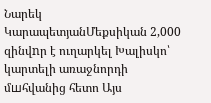Նարեկ ԿարապետյանՄեքսիկան 2,000 զինվnր է ուղարկել Խալիսկո՝ կարտելի առաջնորդի մшհվանից հետո Այս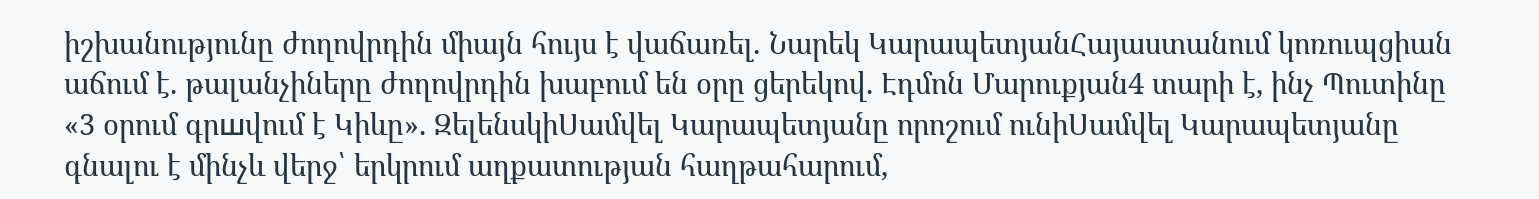իշխանությունը ժողովրդին միայն հույս է վաճառել․ Նարեկ ԿարապետյանՀայաստանում կոռուպցիան աճում է. թալանչիները ժողովրդին խաբում են օրը ցերեկով. Էդմոն Մարուքյան4 տարի է, ինչ Պուտինը «3 օրում գրшվում է Կիևը». ԶելենսկիՍամվել Կարապետյանը որոշում ունիՍամվել Կարապետյանը գնալու է մինչև վերջ՝ երկրում աղքատության հաղթահարում,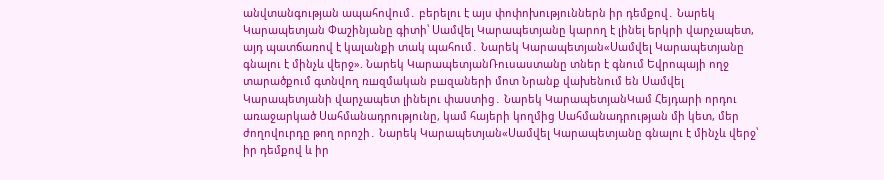անվտանգության ապահովում․ բերելու է այս փոփոխություններն իր դեմքով․ Նարեկ Կարապետյան Փաշինյանը գիտի՝ Սամվել Կարապետյանը կարող է լինել երկրի վարչապետ, այդ պատճառով է կալանքի տակ պահում․ Նարեկ Կարապետյան«Սամվել Կարապետյանը գնալու է մինչև վերջ». Նարեկ ԿարապետյանՌուսաստանը տներ է գնում Եվրոպայի ողջ տարածքում գտնվող ռшզմական բшզաների մոտ Նրանք վախենում են Սամվել Կարապետյանի վարչապետ լինելու փաստից․ Նարեկ ԿարապետյանԿամ Հեյդարի որդու առաջարկած Սահմանադրությունը, կամ հայերի կողմից Սահմանադրության մի կետ, մեր ժողովուրդը թող որոշի․ Նարեկ Կարապետյան«Սամվել Կարապետյանը գնալու է մինչև վերջ՝ իր դեմքով և իր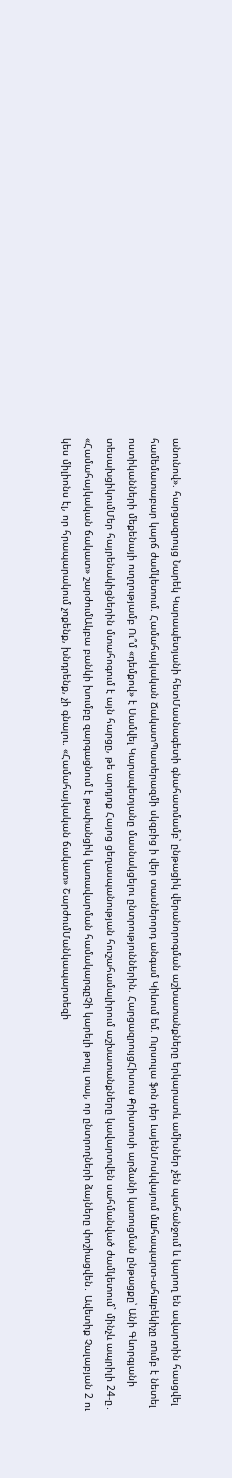անունով». հարցազրույց Նարեկ Կարապետյանի հետՄասնագետի գնահատմամբ՝ ընթացիկ վերանորոգման աշխատանքները երկարատև ամիսներ չեն պահանջում և կարող են ավարտին հասցվել համեմատաբար կարճ ժամկետում. Համահայկական ՃակատՊատերազմի սկզբից ի վեր տասներորդ անգամ Կիևում եմ. Ուրսուլա ֆոն դեր ԼայենՄոսկվայում մшհապարտ-ահшբեկիչը ռnւմբ է նետել ոստիկանների մեքենայի ուղղությամբ Ու՞մ «դեմքով» է Սամվել Կարապետյանը մասնակցելու ընտրություններին. ՀարցազրույցՀիսուս Քրիստոսի արձանի կառուցման ընթացքը՝ Անի Գևորգյանի տեսախցիկումՄեր հայրենակիցներին մտահոգում է այն հարցը, թե արդյոք Հայոց ցեղասպանության հուշահամալիրում աշխատանքները կավարտվեն սահմանված ժամկետում` մինչև ապրիլի 24-ը․ «Համահայկական ճակատ» շարժումԱկբա բանկի խումբը զարգացնում է թափանցիկ կառավարման համակարգըՉի կարելի թույլ տալ, որ ընտրողների ձայները փոշիացվեն․ Ավետիք Չալաբյան 2 ու կես միլիոնս էլ, որ հրապարակում չոքենք, խնդրենք, չի գնալու. «Համահայկական ճակատ» ՇարժումՄանկապարտեզի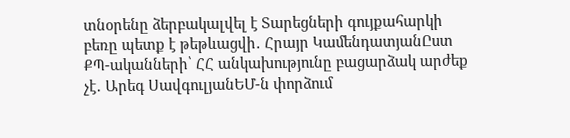տնօրենը ձերբակալվել է Տարեցների գույքահարկի բեռը պետք է թեթևացվի․ Հրայր ԿամենդատյանԸստ ՔՊ-ականների՝ ՀՀ անկախությունը բացարձակ արժեք չէ․ Արեգ ՍավգուլյանԵՄ-ն փորձում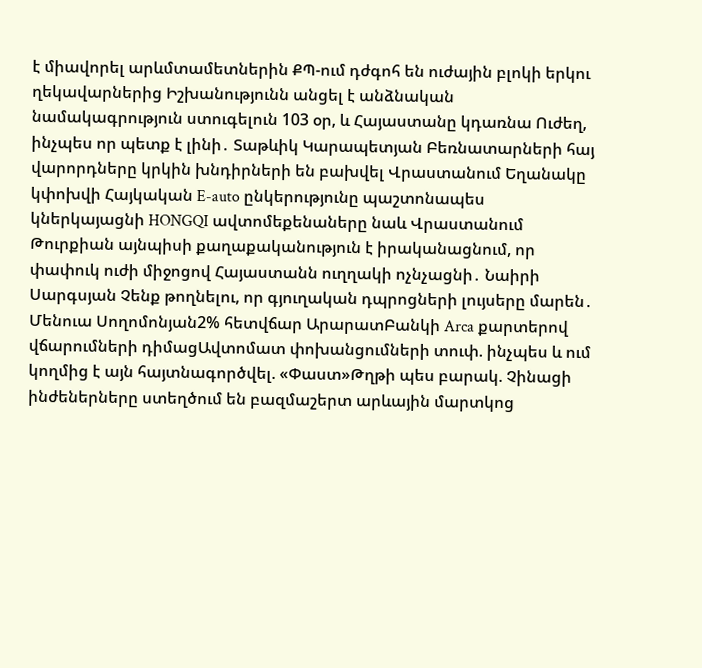է միավորել արևմտամետներին ՔՊ-ում դժգոհ են ուժային բլոկի երկու ղեկավարներից Իշխանությունն անցել է անձնական նամակագրություն ստուգելուն 103 օր, և Հայաստանը կդառնա Ուժեղ, ինչպես որ պետք է լինի․ Տաթևիկ Կարապետյան Բեռնատարների հայ վարորդները կրկին խնդիրների են բախվել Վրաստանում Եղանակը կփոխվի Հայկական E-auto ընկերությունը պաշտոնապես կներկայացնի HONGQI ավտոմեքենաները նաև Վրաստանում Թուրքիան այնպիսի քաղաքականություն է իրականացնում, որ փափուկ ուժի միջոցով Հայաստանն ուղղակի ոչնչացնի․ Նաիրի Սարգսյան Չենք թողնելու, որ գյուղական դպրոցների լույսերը մարեն․ Մենուա Սողոմոնյան2% հետվճար ԱրարատԲանկի Arca քարտերով վճարումների դիմացԱվտոմատ փոխանցումների տուփ. ինչպես և ում կողմից է այն հայտնագործվել. «Փաստ»Թղթի պես բարակ. Չինացի ինժեներները ստեղծում են բազմաշերտ արևային մարտկոց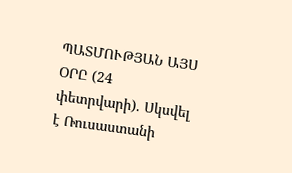ՊԱՏՄՈՒԹՅԱՆ ԱՅՍ ՕՐԸ (24 փետրվարի). Սկսվել է Ռուսաստանի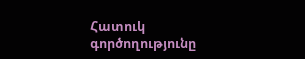Հատուկ գործողությունը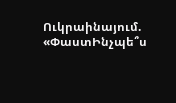Ուկրաինայում. «ՓաստԻնչպե՞ս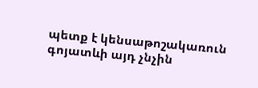պետք է կենսաթոշակառուն գոյատևի այդ չնչին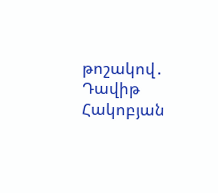թոշակով․ Դավիթ Հակոբյան